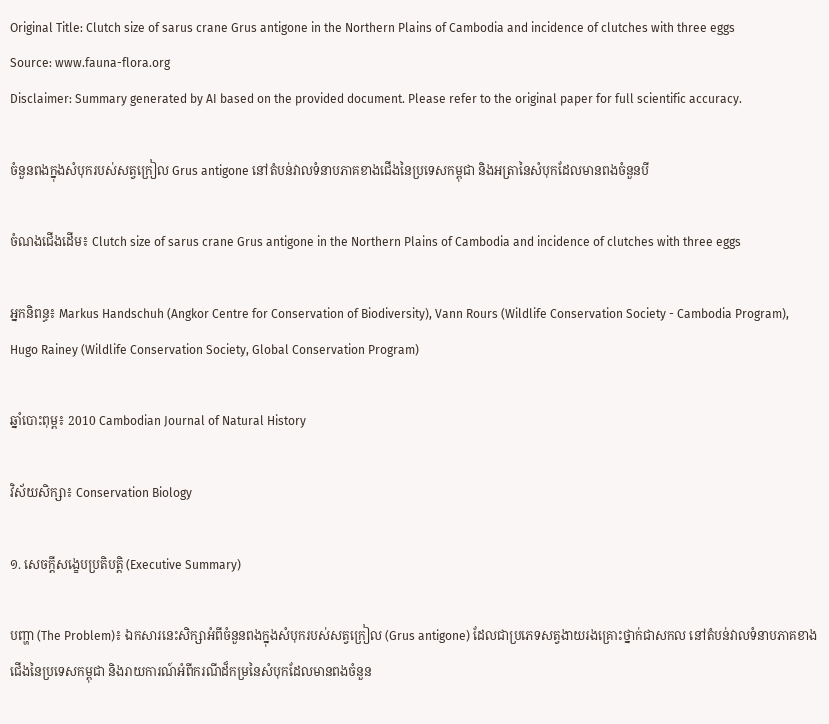Original Title: Clutch size of sarus crane Grus antigone in the Northern Plains of Cambodia and incidence of clutches with three eggs
Source: www.fauna-flora.org
Disclaimer: Summary generated by AI based on the provided document. Please refer to the original paper for full scientific accuracy.

ចំនួនពងក្នុងសំបុករបស់សត្វក្រៀល Grus antigone នៅតំបន់វាលទំនាបភាគខាងជើងនៃប្រទេសកម្ពុជា និងអត្រានៃសំបុកដែលមានពងចំនួនបី

ចំណងជើងដើម៖ Clutch size of sarus crane Grus antigone in the Northern Plains of Cambodia and incidence of clutches with three eggs

អ្នកនិពន្ធ៖ Markus Handschuh (Angkor Centre for Conservation of Biodiversity), Vann Rours (Wildlife Conservation Society - Cambodia Program), Hugo Rainey (Wildlife Conservation Society, Global Conservation Program)

ឆ្នាំបោះពុម្ព៖ 2010 Cambodian Journal of Natural History

វិស័យសិក្សា៖ Conservation Biology

១. សេចក្តីសង្ខេបប្រតិបត្តិ (Executive Summary)

បញ្ហា (The Problem)៖ ឯកសារនេះសិក្សាអំពីចំនួនពងក្នុងសំបុករបស់សត្វក្រៀល (Grus antigone) ដែលជាប្រភេទសត្វងាយរងគ្រោះថ្នាក់ជាសកល នៅតំបន់វាលទំនាបភាគខាងជើងនៃប្រទេសកម្ពុជា និងរាយការណ៍អំពីករណីដ៏កម្រនៃសំបុកដែលមានពងចំនួន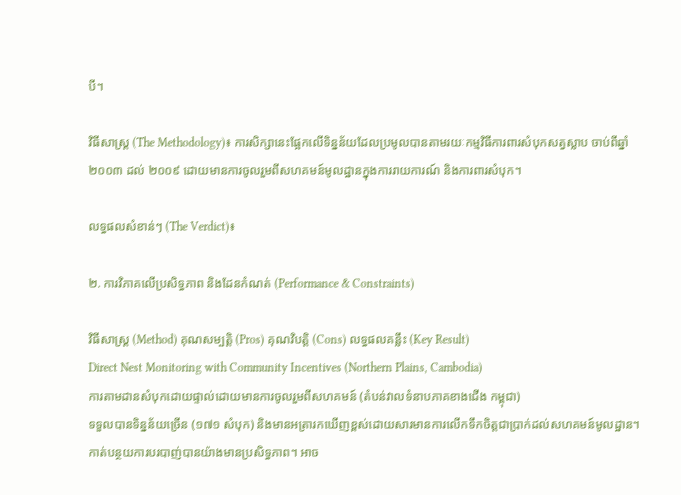បី។

វិធីសាស្ត្រ (The Methodology)៖ ការសិក្សានេះផ្អែកលើទិន្នន័យដែលប្រមូលបានតាមរយៈកម្មវិធីការពារសំបុកសត្វស្លាប ចាប់ពីឆ្នាំ ២០០៣ ដល់ ២០០៩ ដោយមានការចូលរួមពីសហគមន៍មូលដ្ឋានក្នុងការរាយការណ៍ និងការពារសំបុក។

លទ្ធផលសំខាន់ៗ (The Verdict)៖

២. ការវិភាគលើប្រសិទ្ធភាព និងដែនកំណត់ (Performance & Constraints)

វិធីសាស្ត្រ (Method) គុណសម្បត្តិ (Pros) គុណវិបត្តិ (Cons) លទ្ធផលគន្លឹះ (Key Result)
Direct Nest Monitoring with Community Incentives (Northern Plains, Cambodia)
ការតាមដានសំបុកដោយផ្ទាល់ដោយមានការចូលរួមពីសហគមន៍ (តំបន់វាលទំនាបភាគខាងជើង កម្ពុជា)
ទទួលបានទិន្នន័យច្រើន (១៧១ សំបុក) និងមានអត្រារកឃើញខ្ពស់ដោយសារមានការលើកទឹកចិត្តជាប្រាក់ដល់សហគមន៍មូលដ្ឋាន។ កាត់បន្ថយការបរបាញ់បានយ៉ាងមានប្រសិទ្ធភាព។ អាច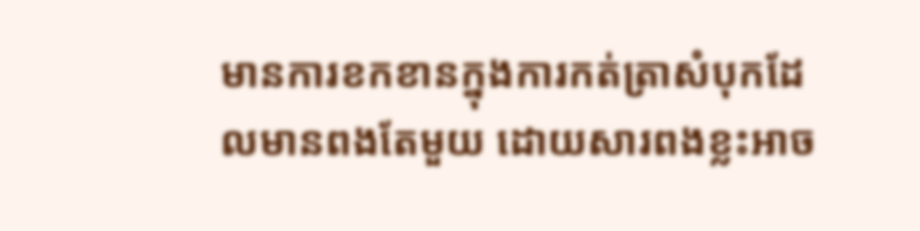មានការខកខានក្នុងការកត់ត្រាសំបុកដែលមានពងតែមួយ ដោយសារពងខ្លះអាច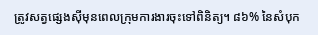ត្រូវសត្វផ្សេងស៊ីមុនពេលក្រុមការងារចុះទៅពិនិត្យ។ ៨៦% នៃសំបុក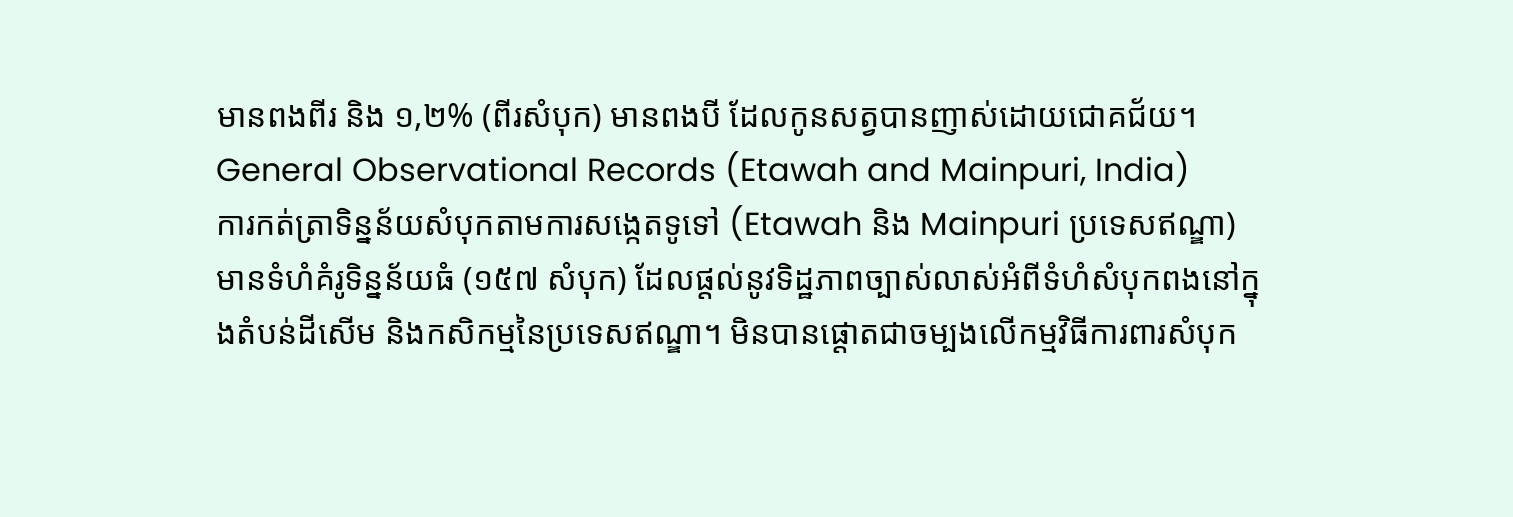មានពងពីរ និង ១,២% (ពីរសំបុក) មានពងបី ដែលកូនសត្វបានញាស់ដោយជោគជ័យ។
General Observational Records (Etawah and Mainpuri, India)
ការកត់ត្រាទិន្នន័យសំបុកតាមការសង្កេតទូទៅ (Etawah និង Mainpuri ប្រទេសឥណ្ឌា)
មានទំហំគំរូទិន្នន័យធំ (១៥៧ សំបុក) ដែលផ្តល់នូវទិដ្ឋភាពច្បាស់លាស់អំពីទំហំសំបុកពងនៅក្នុងតំបន់ដីសើម និងកសិកម្មនៃប្រទេសឥណ្ឌា។ មិនបានផ្តោតជាចម្បងលើកម្មវិធីការពារសំបុក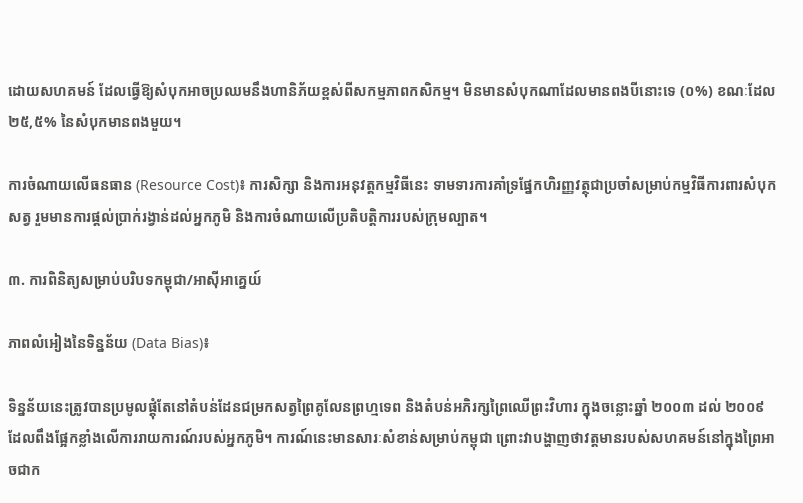ដោយសហគមន៍ ដែលធ្វើឱ្យសំបុកអាចប្រឈមនឹងហានិភ័យខ្ពស់ពីសកម្មភាពកសិកម្ម។ មិនមានសំបុកណាដែលមានពងបីនោះទេ (០%) ខណៈដែល ២៥,៥% នៃសំបុកមានពងមួយ។

ការចំណាយលើធនធាន (Resource Cost)៖ ការសិក្សា និងការអនុវត្តកម្មវិធីនេះ ទាមទារការគាំទ្រផ្នែកហិរញ្ញវត្ថុជាប្រចាំសម្រាប់កម្មវិធីការពារសំបុកសត្វ រួមមានការផ្តល់ប្រាក់រង្វាន់ដល់អ្នកភូមិ និងការចំណាយលើប្រតិបត្តិការរបស់ក្រុមល្បាត។

៣. ការពិនិត្យសម្រាប់បរិបទកម្ពុជា/អាស៊ីអាគ្នេយ៍

ភាពលំអៀងនៃទិន្នន័យ (Data Bias)៖

ទិន្នន័យនេះត្រូវបានប្រមូលផ្តុំតែនៅតំបន់ដែនជម្រកសត្វព្រៃគូលែនព្រហ្មទេព និងតំបន់អភិរក្សព្រៃឈើព្រះវិហារ ក្នុងចន្លោះឆ្នាំ ២០០៣ ដល់ ២០០៩ ដែលពឹងផ្អែកខ្លាំងលើការរាយការណ៍របស់អ្នកភូមិ។ ការណ៍នេះមានសារៈសំខាន់សម្រាប់កម្ពុជា ព្រោះវាបង្ហាញថាវត្តមានរបស់សហគមន៍នៅក្នុងព្រៃអាចជាក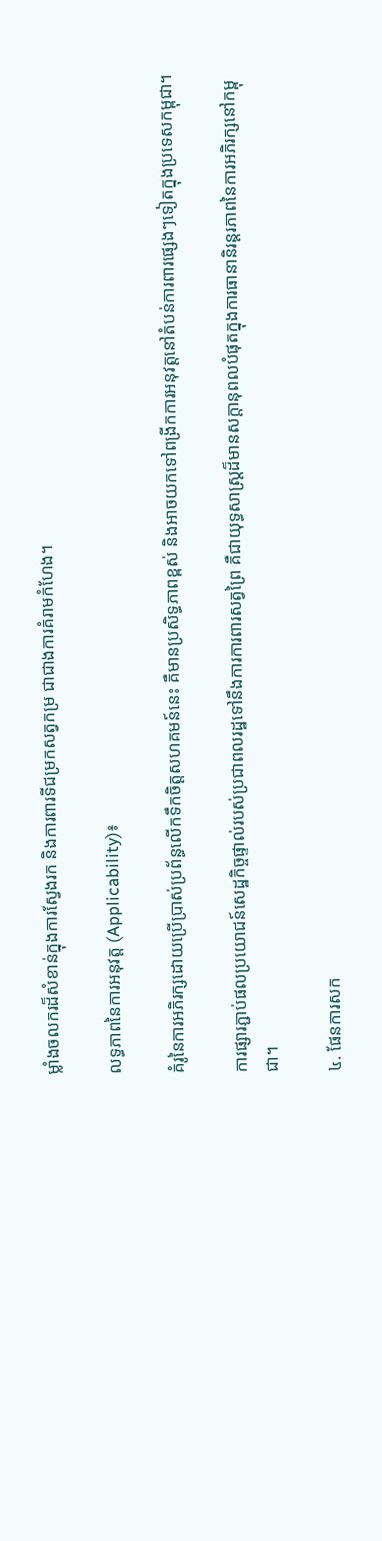ម្លាំងចលករដ៏សំខាន់ក្នុងការស្វែងរក និងការពារទីជម្រកសត្វកម្រ ជាជាងការគំរាមកំហែង។

លទ្ធភាពនៃការអនុវត្ត (Applicability)៖

គំរូនៃការអភិរក្សដោយប្រើប្រាស់ប្រព័ន្ធលើកទឹកចិត្តសហគមន៍នេះ គឺមានប្រសិទ្ធភាពខ្ពស់ និងអាចយកទៅពង្រីកការអនុវត្តនៅតំបន់ការពារផ្សេងៗទៀតក្នុងប្រទេសកម្ពុជា។

ការផ្សារភ្ជាប់ផលប្រយោជន៍សេដ្ឋកិច្ចផ្ទាល់របស់ប្រជាពលរដ្ឋទៅនឹងការការពារសត្វព្រៃ គឺជាយុទ្ធសាស្ត្រដ៏មានសក្ដានុពលបំផុតក្នុងការធានានិរន្តរភាពនៃការអភិរក្សនៅកម្ពុជា។

៤. ផែនការសក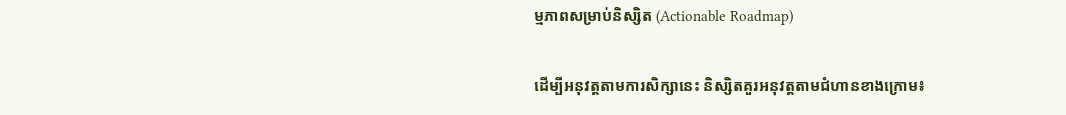ម្មភាពសម្រាប់និស្សិត (Actionable Roadmap)

ដើម្បីអនុវត្តតាមការសិក្សានេះ និស្សិតគួរអនុវត្តតាមជំហានខាងក្រោម៖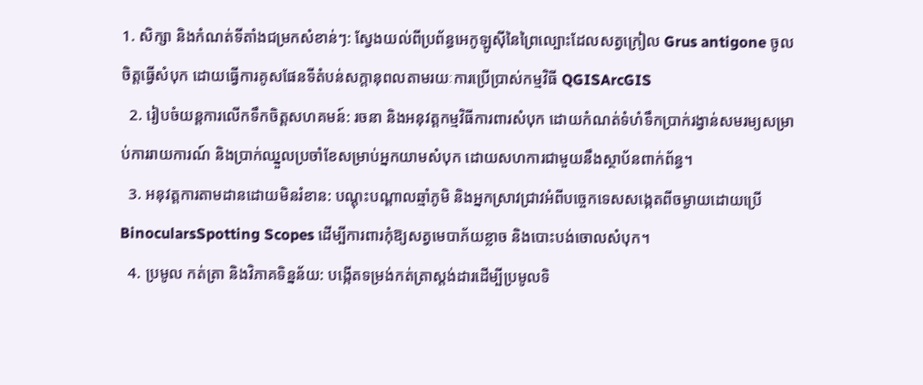1. សិក្សា និងកំណត់ទីតាំងជម្រកសំខាន់ៗ: ស្វែងយល់ពីប្រព័ន្ធអេកូឡូស៊ីនៃព្រៃល្បោះដែលសត្វក្រៀល Grus antigone ចូលចិត្តធ្វើសំបុក ដោយធ្វើការគូសផែនទីតំបន់សក្តានុពលតាមរយៈការប្រើប្រាស់កម្មវិធី QGISArcGIS
  2. រៀបចំយន្តការលើកទឹកចិត្តសហគមន៍: រចនា និងអនុវត្តកម្មវិធីការពារសំបុក ដោយកំណត់ទំហំទឹកប្រាក់រង្វាន់សមរម្យសម្រាប់ការរាយការណ៍ និងប្រាក់ឈ្នួលប្រចាំខែសម្រាប់អ្នកយាមសំបុក ដោយសហការជាមួយនឹងស្ថាប័នពាក់ព័ន្ធ។
  3. អនុវត្តការតាមដានដោយមិនរំខាន: បណ្តុះបណ្តាលឆ្មាំភូមិ និងអ្នកស្រាវជ្រាវអំពីបច្ចេកទេសសង្កេតពីចម្ងាយដោយប្រើ BinocularsSpotting Scopes ដើម្បីការពារកុំឱ្យសត្វមេបាភ័យខ្លាច និងបោះបង់ចោលសំបុក។
  4. ប្រមូល កត់ត្រា និងវិភាគទិន្នន័យ: បង្កើតទម្រង់កត់ត្រាស្តង់ដារដើម្បីប្រមូលទិ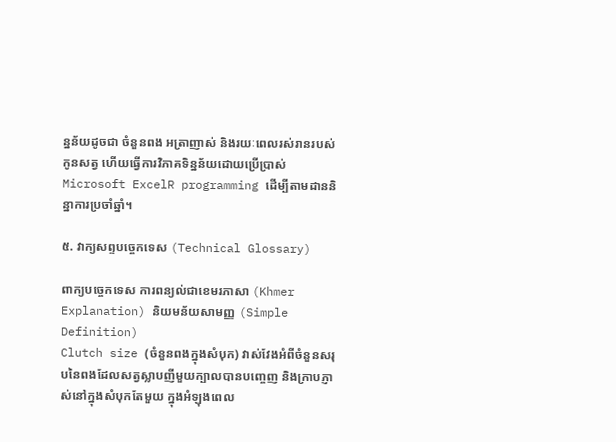ន្នន័យដូចជា ចំនួនពង អត្រាញាស់ និងរយៈពេលរស់រានរបស់កូនសត្វ ហើយធ្វើការវិភាគទិន្នន័យដោយប្រើប្រាស់ Microsoft ExcelR programming ដើម្បីតាមដាននិន្នាការប្រចាំឆ្នាំ។

៥. វាក្យសព្ទបច្ចេកទេស (Technical Glossary)

ពាក្យបច្ចេកទេស ការពន្យល់ជាខេមរភាសា (Khmer Explanation) និយមន័យសាមញ្ញ (Simple Definition)
Clutch size (ចំនួនពងក្នុងសំបុក) វាស់វែងអំពីចំនួនសរុបនៃពងដែលសត្វស្លាបញីមួយក្បាលបានបញ្ចេញ និងក្រាបភ្ញាស់នៅក្នុងសំបុកតែមួយ ក្នុងអំឡុងពេល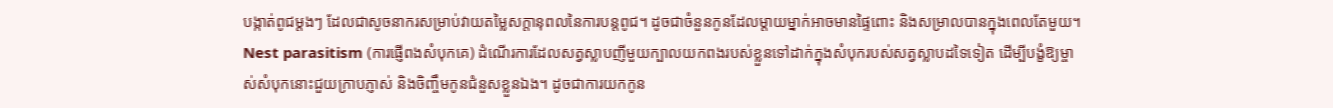បង្កាត់ពូជម្តងៗ ដែលជាសូចនាករសម្រាប់វាយតម្លៃសក្តានុពលនៃការបន្តពូជ។ ដូចជាចំនួនកូនដែលម្តាយម្នាក់អាចមានផ្ទៃពោះ និងសម្រាលបានក្នុងពេលតែមួយ។
Nest parasitism (ការផ្ញើពងសំបុកគេ) ដំណើរការដែលសត្វស្លាបញីមួយក្បាលយកពងរបស់ខ្លួនទៅដាក់ក្នុងសំបុករបស់សត្វស្លាបដទៃទៀត ដើម្បីបង្ខំឱ្យម្ចាស់សំបុកនោះជួយក្រាបភ្ញាស់ និងចិញ្ចឹមកូនជំនួសខ្លួនឯង។ ដូចជាការយកកូន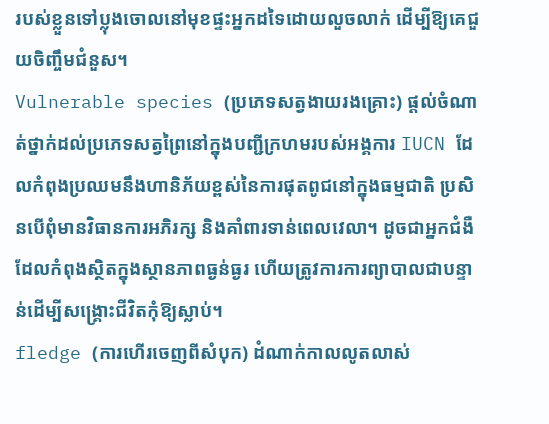របស់ខ្លួនទៅប្លុងចោលនៅមុខផ្ទះអ្នកដទៃដោយលួចលាក់ ដើម្បីឱ្យគេជួយចិញ្ចឹមជំនួស។
Vulnerable species (ប្រភេទសត្វងាយរងគ្រោះ) ផ្តល់ចំណាត់ថ្នាក់ដល់ប្រភេទសត្វព្រៃនៅក្នុងបញ្ជីក្រហមរបស់អង្គការ IUCN ដែលកំពុងប្រឈមនឹងហានិភ័យខ្ពស់នៃការផុតពូជនៅក្នុងធម្មជាតិ ប្រសិនបើពុំមានវិធានការអភិរក្ស និងគាំពារទាន់ពេលវេលា។ ដូចជាអ្នកជំងឺដែលកំពុងស្ថិតក្នុងស្ថានភាពធ្ងន់ធ្ងរ ហើយត្រូវការការព្យាបាលជាបន្ទាន់ដើម្បីសង្គ្រោះជីវិតកុំឱ្យស្លាប់។
fledge (ការហើរចេញពីសំបុក) ដំណាក់កាលលូតលាស់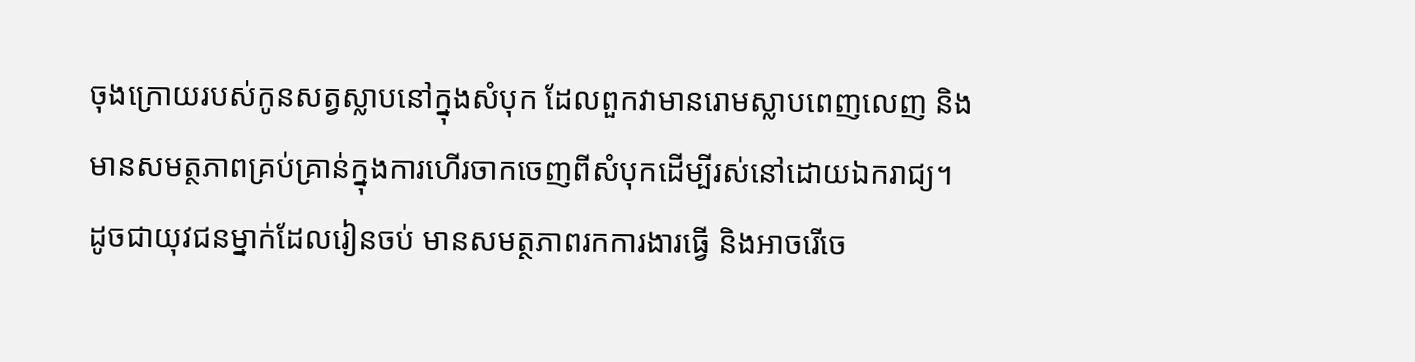ចុងក្រោយរបស់កូនសត្វស្លាបនៅក្នុងសំបុក ដែលពួកវាមានរោមស្លាបពេញលេញ និងមានសមត្ថភាពគ្រប់គ្រាន់ក្នុងការហើរចាកចេញពីសំបុកដើម្បីរស់នៅដោយឯករាជ្យ។ ដូចជាយុវជនម្នាក់ដែលរៀនចប់ មានសមត្ថភាពរកការងារធ្វើ និងអាចរើចេ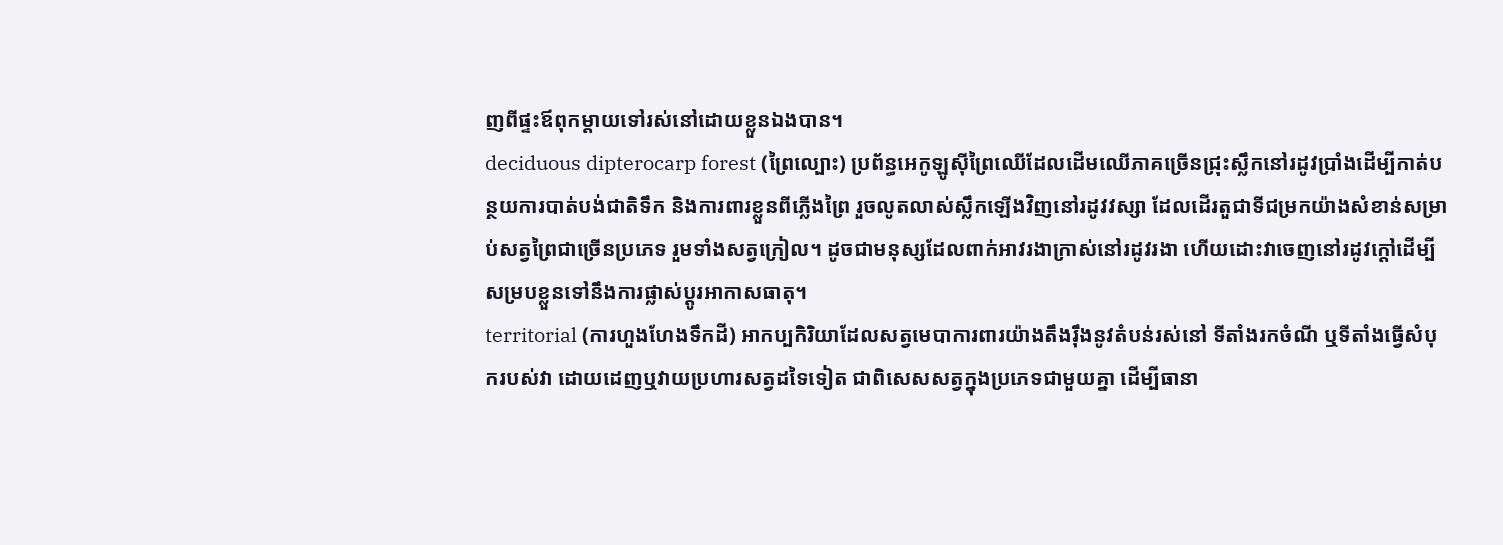ញពីផ្ទះឪពុកម្តាយទៅរស់នៅដោយខ្លួនឯងបាន។
deciduous dipterocarp forest (ព្រៃល្បោះ) ប្រព័ន្ធអេកូឡូស៊ីព្រៃឈើដែលដើមឈើភាគច្រើនជ្រុះស្លឹកនៅរដូវប្រាំងដើម្បីកាត់បន្ថយការបាត់បង់ជាតិទឹក និងការពារខ្លួនពីភ្លើងព្រៃ រួចលូតលាស់ស្លឹកឡើងវិញនៅរដូវវស្សា ដែលដើរតួជាទីជម្រកយ៉ាងសំខាន់សម្រាប់សត្វព្រៃជាច្រើនប្រភេទ រួមទាំងសត្វក្រៀល។ ដូចជាមនុស្សដែលពាក់អាវរងាក្រាស់នៅរដូវរងា ហើយដោះវាចេញនៅរដូវក្តៅដើម្បីសម្របខ្លួនទៅនឹងការផ្លាស់ប្តូរអាកាសធាតុ។
territorial (ការហួងហែងទឹកដី) អាកប្បកិរិយាដែលសត្វមេបាការពារយ៉ាងតឹងរ៉ឹងនូវតំបន់រស់នៅ ទីតាំងរកចំណី ឬទីតាំងធ្វើសំបុករបស់វា ដោយដេញឬវាយប្រហារសត្វដទៃទៀត ជាពិសេសសត្វក្នុងប្រភេទជាមួយគ្នា ដើម្បីធានា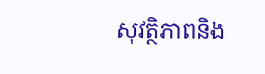សុវត្ថិភាពនិង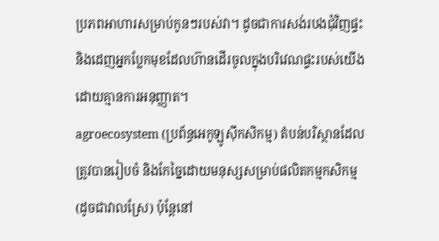ប្រភពអាហារសម្រាប់កូនៗរបស់វា។ ដូចជាការសង់របងជុំវិញផ្ទះ និងដេញអ្នកប្លែកមុខដែលហ៊ានដើរចូលក្នុងបរិវេណផ្ទះរបស់យើងដោយគ្មានការអនុញ្ញាត។
agroecosystem (ប្រព័ន្ធអេកូឡូស៊ីកសិកម្ម) តំបន់បរិស្ថានដែលត្រូវបានរៀបចំ និងកែច្នៃដោយមនុស្សសម្រាប់ផលិតកម្មកសិកម្ម (ដូចជាវាលស្រែ) ប៉ុន្តែនៅ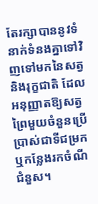តែរក្សាបាននូវទំនាក់ទំនងគ្នាទៅវិញទៅមកនៃសត្វ និងរុក្ខជាតិ ដែលអនុញ្ញាតឱ្យសត្វព្រៃមួយចំនួនប្រើប្រាស់ជាទីជម្រក ឬកន្លែងរកចំណីជំនួស។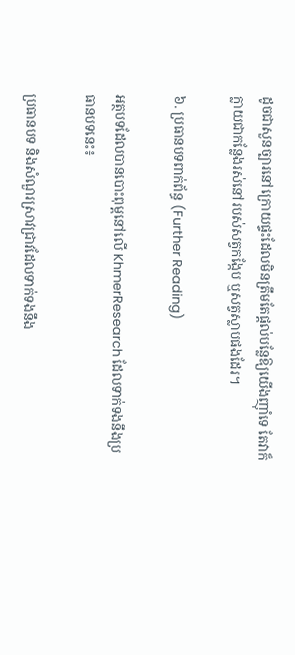ដូចជាសួនច្បារនៅក្រោយផ្ទះដែលមិនត្រឹមតែផ្តល់បន្លែឱ្យយើងញ៉ាំទេ តែវាក៏ក្លាយជាកន្លែងរស់នៅរបស់សត្វកង្កែប ឬសត្វស្លាបផងដែរ។

៦. ប្រធានបទពាក់ព័ន្ធ (Further Reading)

អត្ថបទដែលបានបោះពុម្ពនៅលើ KhmerResearch ដែលទាក់ទងនឹងប្រធានបទនេះ៖

ប្រធានបទ និងសំណួរស្រាវជ្រាវដែលទាក់ទងនឹង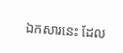ឯកសារនេះ ដែល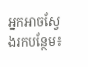អ្នកអាចស្វែងរកបន្ថែម៖